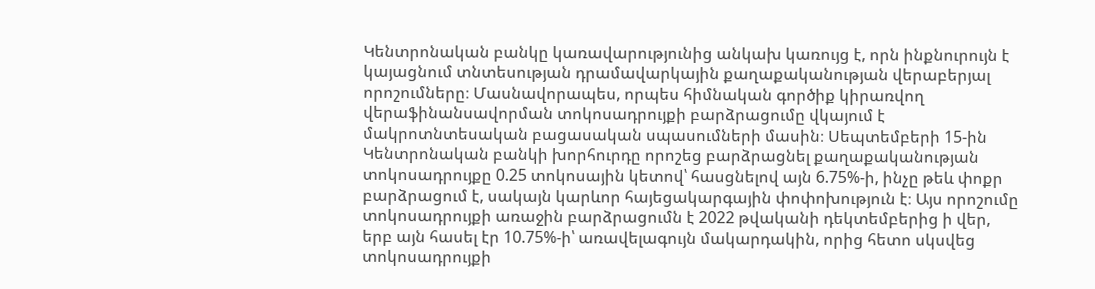Կենտրոնական բանկը կառավարությունից անկախ կառույց է, որն ինքնուրույն է կայացնում տնտեսության դրամավարկային քաղաքականության վերաբերյալ որոշումները։ Մասնավորապես, որպես հիմնական գործիք կիրառվող վերաֆինանսավորման տոկոսադրույքի բարձրացումը վկայում է մակրոտնտեսական բացասական սպասումների մասին։ Սեպտեմբերի 15-ին Կենտրոնական բանկի խորհուրդը որոշեց բարձրացնել քաղաքականության տոկոսադրույքը 0.25 տոկոսային կետով՝ հասցնելով այն 6.75%-ի, ինչը թեև փոքր բարձրացում է, սակայն կարևոր հայեցակարգային փոփոխություն է։ Այս որոշումը տոկոսադրույքի առաջին բարձրացումն է 2022 թվականի դեկտեմբերից ի վեր, երբ այն հասել էր 10.75%-ի՝ առավելագույն մակարդակին, որից հետո սկսվեց տոկոսադրույքի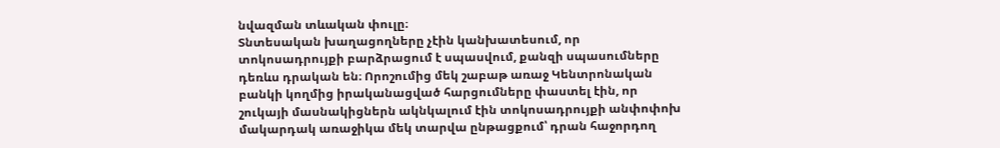նվազման տևական փուլը։
Տնտեսական խաղացողները չէին կանխատեսում, որ տոկոսադրույքի բարձրացում է սպասվում, քանզի սպասումները դեռևս դրական են։ Որոշումից մեկ շաբաթ առաջ Կենտրոնական բանկի կողմից իրականացված հարցումները փաստել էին, որ շուկայի մասնակիցներն ակնկալում էին տոկոսադրույքի անփոփոխ մակարդակ առաջիկա մեկ տարվա ընթացքում՝ դրան հաջորդող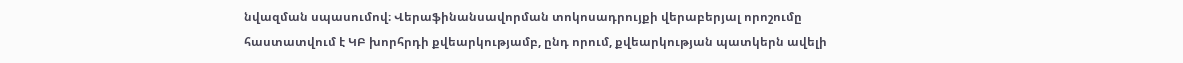նվազման սպասումով։ Վերաֆինանսավորման տոկոսադրույքի վերաբերյալ որոշումը հաստատվում է ԿԲ խորհրդի քվեարկությամբ, ընդ որում, քվեարկության պատկերն ավելի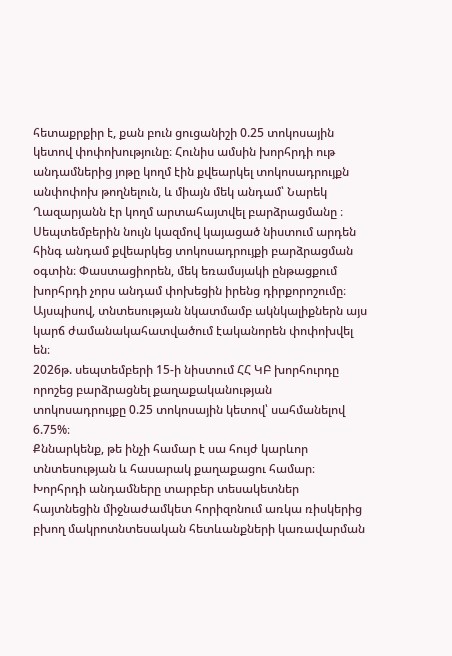հետաքրքիր է, քան բուն ցուցանիշի 0.25 տոկոսային կետով փոփոխությունը։ Հունիս ամսին խորհրդի ութ անդամներից յոթը կողմ էին քվեարկել տոկոսադրույքն անփոփոխ թողնելուն, և միայն մեկ անդամ՝ Նարեկ Ղազարյանն էր կողմ արտահայտվել բարձրացմանը ։ Սեպտեմբերին նույն կազմով կայացած նիստում արդեն հինգ անդամ քվեարկեց տոկոսադրույքի բարձրացման օգտին։ Փաստացիորեն, մեկ եռամսյակի ընթացքում խորհրդի չորս անդամ փոխեցին իրենց դիրքորոշումը։ Այսպիսով, տնտեսության նկատմամբ ակնկալիքներն այս կարճ ժամանակահատվածում էականորեն փոփոխվել են։
2026թ. սեպտեմբերի 15-ի նիստում ՀՀ ԿԲ խորհուրդը որոշեց բարձրացնել քաղաքականության տոկոսադրույքը 0.25 տոկոսային կետով՝ սահմանելով 6.75%։
Քննարկենք, թե ինչի համար է սա հույժ կարևոր տնտեսության և հասարակ քաղաքացու համար։
Խորհրդի անդամները տարբեր տեսակետներ հայտնեցին միջնաժամկետ հորիզոնում առկա ռիսկերից բխող մակրոտնտեսական հետևանքների կառավարման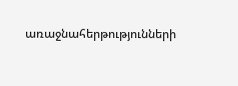առաջնահերթությունների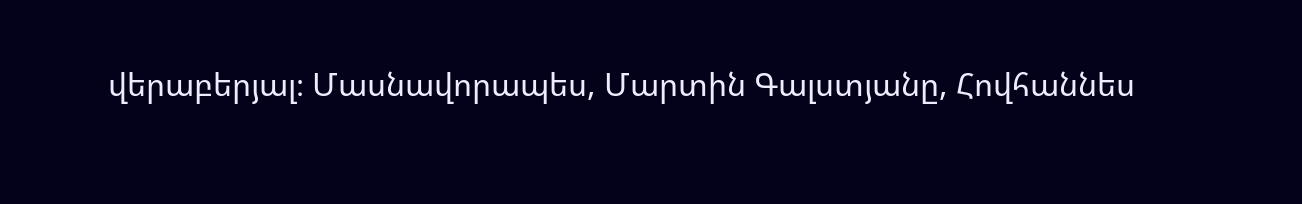վերաբերյալ։ Մասնավորապես, Մարտին Գալստյանը, Հովհաննես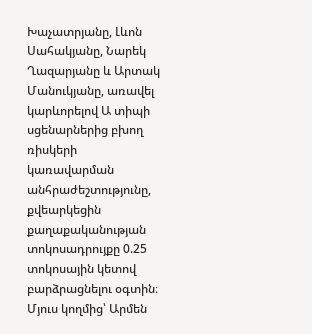Խաչատրյանը, Լևոն Սահակյանը, Նարեկ Ղազարյանը և Արտակ Մանուկյանը, առավել կարևորելով Ա տիպի սցենարներից բխող ռիսկերի կառավարման անհրաժեշտությունը, քվեարկեցին քաղաքականության տոկոսադրույքը 0.25 տոկոսային կետով բարձրացնելու օգտին։ Մյուս կողմից՝ Արմեն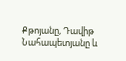Քթոյանը, Դավիթ Նահապետյանը և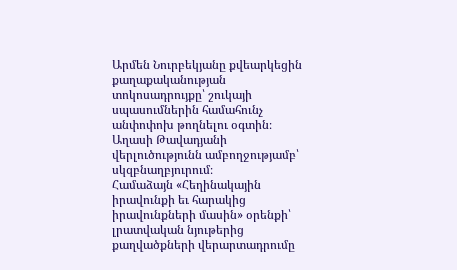Արմեն Նուրբեկյանը քվեարկեցին քաղաքականության տոկոսադրույքը՝ շուկայի սպասումներին համահունչ անփոփոխ թողնելու օգտին։
Աղասի Թավադյանի վերլուծությունն ամբողջությամբ՝ սկզբնաղբյուրում։
Համաձայն «Հեղինակային իրավունքի եւ հարակից իրավունքների մասին» օրենքի՝ լրատվական նյութերից քաղվածքների վերարտադրումը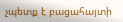չպետք է բացահայտի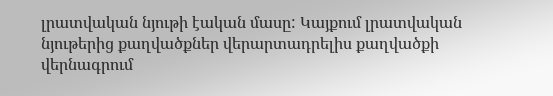լրատվական նյութի էական մասը: Կայքում լրատվական նյութերից քաղվածքներ վերարտադրելիս քաղվածքի վերնագրում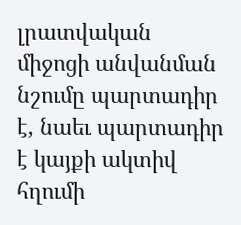լրատվական միջոցի անվանման նշումը պարտադիր է, նաեւ պարտադիր է կայքի ակտիվ հղումի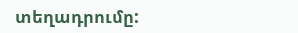տեղադրումը: